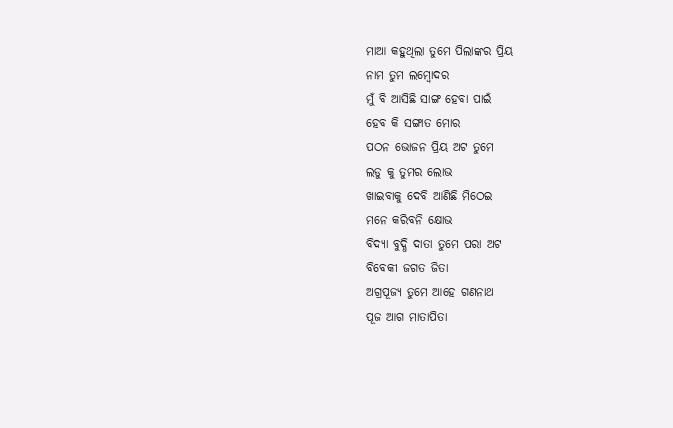ମାଆ କହୁଥିଲା ତୁମେ ପିଲାଙ୍କର ପ୍ରିୟ
ନାମ ତୁମ ଲମ୍ବୋଦର
ମୁଁ ବି ଆସିଛି ସାଙ୍ଗ ହେବା ପାଇଁ
ହେବ କି ସଙ୍ଗାତ ମୋର
ପଠନ ଭୋଜନ ପ୍ରିୟ ଅଟ ତୁମେ
ଲଡୁ କୁ ତୁମର ଲୋଭ
ଖାଇବାକୁ ଦେବି ଆଣିଛି ମିଠେଇ
ମନେ କରିବନି କ୍ଷୋଭ
ବିଦ୍ଯା ବୁଦ୍ଧି ଦାତା ତୁମେ ପରା ଅଟ
ବିବେକୀ ଜଗତ ଜିତା
ଅଗ୍ରପୂଜ୍ଯ ତୁମେ ଆହେ ଗଣନାଥ
ପୂଜ ଆଗ ମାତାପିତା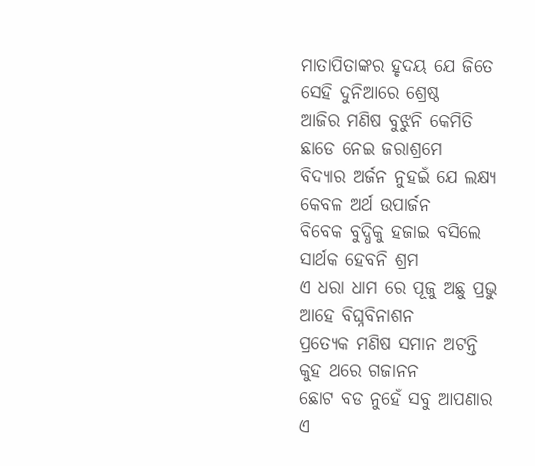ମାତାପିତାଙ୍କର ହୃଦୟ ଯେ ଜିତେ
ସେହି ଦୁନିଆରେ ଶ୍ରେଷ୍ଠ
ଆଜିର ମଣିଷ ବୁଝୁନି କେମିତି
ଛାଡେ ନେଇ ଜରାଶ୍ରମେ
ବିଦ୍ଯାର ଅର୍ଜନ ନୁହଇଁ ଯେ ଲକ୍ଷ୍ଯ
କେବଳ ଅର୍ଥ ଉପାର୍ଜନ
ବିବେକ ବୁଦ୍ଧିକୁ ହଜାଇ ବସିଲେ
ସାର୍ଥକ ହେବନି ଶ୍ରମ
ଏ ଧରା ଧାମ ରେ ପୂଜୁ ଅଛୁ ପ୍ରଭୁ
ଆହେ ବିଘ୍ନବିନାଶନ
ପ୍ରତ୍ଯେକ ମଣିଷ ସମାନ ଅଟନ୍ତି
କୁହ ଥରେ ଗଜାନନ
ଛୋଟ ବଡ ନୁହେଁ ସବୁ ଆପଣାର
ଏ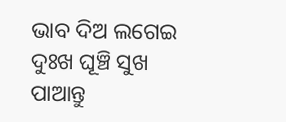ଭାବ ଦିଅ ଲଗେଇ
ଦୁଃଖ ଘୂଞ୍ଚି ସୁଖ ପାଆନ୍ତୁ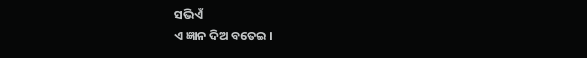ସଭିଏଁ
ଏ ଜ୍ଞାନ ଦିଅ ବତେଇ ।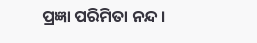ପ୍ରଜ୍ଞା ପରିମିତା ନନ୍ଦ ।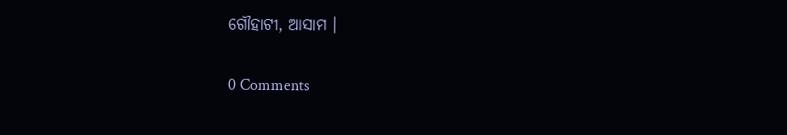ଗୌହାଟୀ, ଆସାମ ।

0 Comments